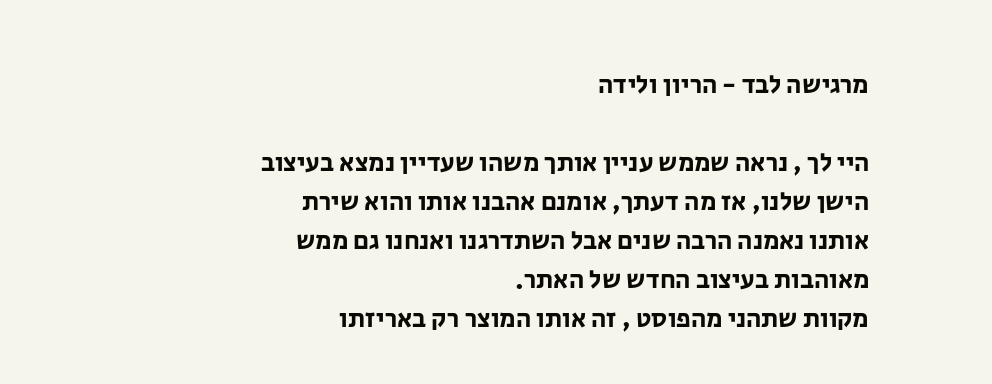מרגישה לבד - הריון ולידה

היי לך , נראה שממש עניין אותך משהו שעדיין נמצא בעיצוב הישן שלנו, אז מה דעתך, אומנם אהבנו אותו והוא שירת אותנו נאמנה הרבה שנים אבל השתדרגנו ואנחנו גם ממש מאוהבות בעיצוב החדש של האתר.
מקוות שתהני מהפוסט , זה אותו המוצר רק באריזתו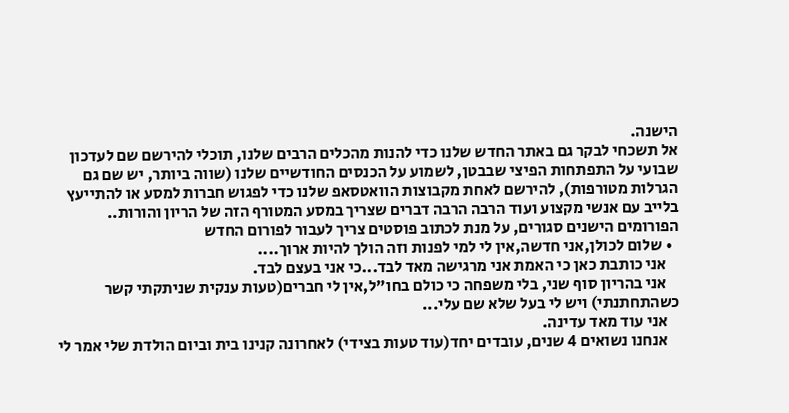הישנה.
אל תשכחי לבקר גם באתר החדש שלנו כדי להנות מהכלים הרבים שלנו, תוכלי להירשם שם לעדכון שבועי על התפתחות הפיצי שבבטן, לשמוע על הכנסים החודשיים שלנו (שווה ביותר, יש שם גם הגרלות מטורפות), להירשם לאחת מקבוצות הוואטסאפ שלנו כדי לפגוש חברות למסע או להתייעץ בלייב עם אנשי מקצוע ועוד הרבה הרבה דברים שצריך במסע המטורף הזה של הריון והורות..
הפורומים הישנים סגורים, על מנת לכתוב פוסטים צריך לעבור לפורום החדש
  • שלום לכולן,אני חדשה,אין לי למי לפנות וזה הולך להיות ארוך....
    אני כותבת כאן כי האמת אני מרגישה מאד לבד...כי אני בעצם לבד.
    אני בהריון סוף שני, בלי משפחה כי כולם בחו"ל,אין לי חברים(טעות ענקית שניתקתי קשר כשהתחתנתי) ויש לי בעל שלא שם עלי...
    אני עוד מאד עדינה.
    אנחנו נשואים 4 שנים, עובדים יחד(עוד טעות בצידי) לאחרונה קנינו בית וביום הולדת שלי אמר לי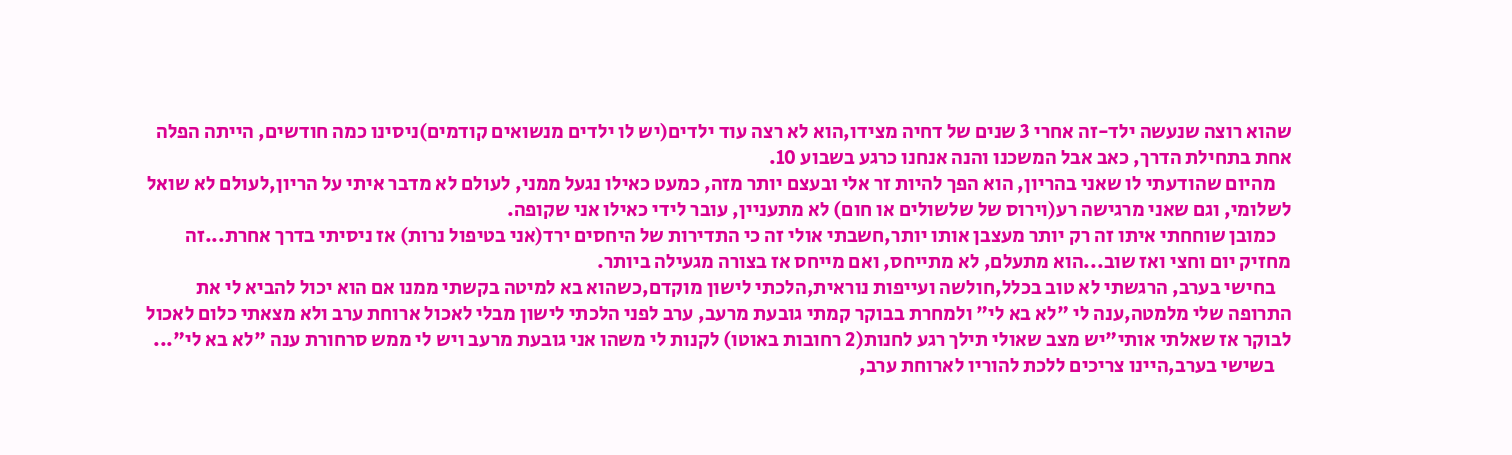שהוא רוצה שנעשה ילד-זה אחרי 3 שנים של דחיה מצידו,הוא לא רצה עוד ילדים(יש לו ילדים מנשואים קודמים)ניסינו כמה חודשים, הייתה הפלה אחת בתחילת הדרך, כאב אבל המשכנו והנה אנחנו כרגע בשבוע 10.
    מהיום שהודעתי לו שאני בהריון, הוא הפך להיות זר אלי ובעצם יותר מזה, כמעט כאילו נגעל ממני, לעולם לא מדבר איתי על הריון,לעולם לא שואל לשלומי, וגם שאני מרגישה רע(וירוס של שלשולים או חום) לא מתעניין, עובר לידי כאילו אני שקופה.
    כמובן שוחחתי איתו זה רק יותר מעצבן אותו יותר,חשבתי אולי זה כי התדירות של היחסים ירד(אני בטיפול נרות) אז ניסיתי בדרך אחרת...זה מחזיק יום וחצי ואז שוב...הוא מתעלם, לא מתייחס, ואם מייחס אז בצורה מגעילה ביותר.
    בחישי בערב, הרגשתי לא טוב בכלל,חולשה ועייפות נוראית,הלכתי לישון מוקדם,כשהוא בא למיטה בקשתי ממנו אם הוא יכול להביא לי את התרופה שלי מלמטה,ענה לי "לא בא לי" ולמחרת בבוקר קמתי גובעת מרעב, ערב לפני הלכתי לישון מבלי לאכול ארוחת ערב ולא מצאתי כלום לאכול לבוקר אז שאלתי אותי"יש מצב שאולי תילך רגע לחנות(2 רחובות באוטו) לקנות לי משהו אני גובעת מרעב ויש לי ממש סרחורת ענה "לא בא לי"...
    בשישי בערב,היינו צריכים ללכת להוריו לארוחת ערב,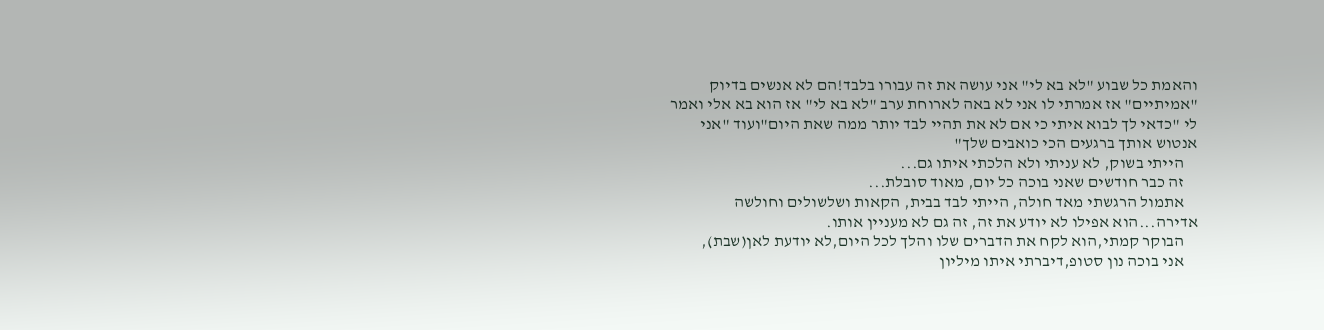והאמת כל שבוע "לא בא לי" אני עושה את זה עבורו בלבד!הם לא אנשים בדיוק "אמיתיים" אז אמרתי לו אני לא באה לארוחת ערב "לא בא לי" אז הוא בא אלי ואמר לי "כדאי לך לבוא איתי כי אם לא את תהיי לבד יותר ממה שאת היום"ועוד "אני אנטוש אותך ברגעים הכי כואבים שלך"
    הייתי בשוק, לא עניתי ולא הלכתי איתו גם...
    זה כבר חודשים שאני בוכה כל יום, מאוד סובלת...
    אתמול הרגשתי מאד חולה, הייתי לבד בבית, הקאות ושלשולים וחולשה אדירה...הוא אפילו לא יודע את זה, זה גם לא מעניין אותו.
    הבוקר קמתי,הוא לקח את הדברים שלו והלך לכל היום,לא יודעת לאן(שבת),
    אני בוכה נון סטופ,דיברתי איתו מיליון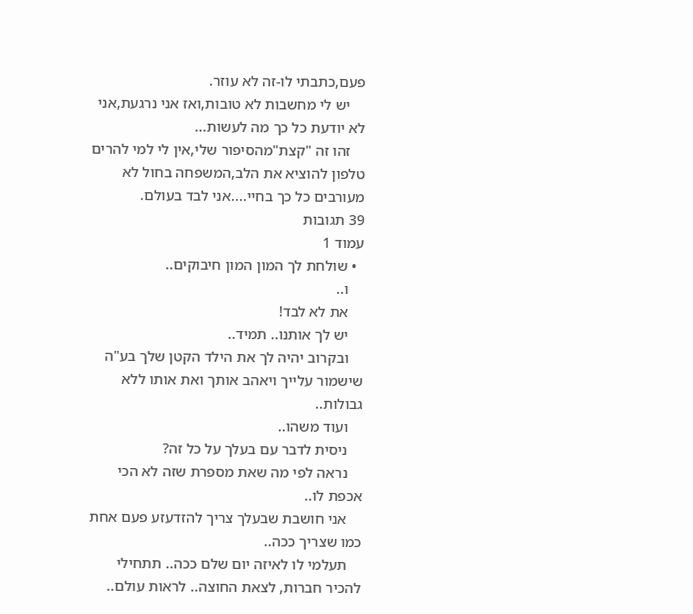פעם,כתבתי לו-זה לא עוזר.
    יש לי מחשבות לא טובות,ואז אני נרגעת,אני לא יודעת כל כך מה לעשות...
    זהו זה "קצת"מהסיפור שלי,אין לי למי להרים טלפון להוציא את הלב,המשפחה בחול לא מעורבים כל כך בחיי....אני לבד בעולם.
39 תגובות
עמוד 1
  • שולחת לך המון המון חיבוקים..
    ו..
    את לא לבד!
    יש לך אותנו.. תמיד..
    ובקרוב יהיה לך את הילד הקטן שלך בע"ה שישמור עלייך ויאהב אותך ואת אותו ללא גבולות..
    ועוד משהו..
    ניסית לדבר עם בעלך על כל זה?
    נראה לפי מה שאת מספרת שזה לא הכי אכפת לו..
    אני חושבת שבעלך צריך להזדעזע פעם אחת כמו שצריך ככה..
    תעלמי לו לאיזה יום שלם ככה.. תתחילי להכיר חברות, לצאת החוצה.. לראות עולם..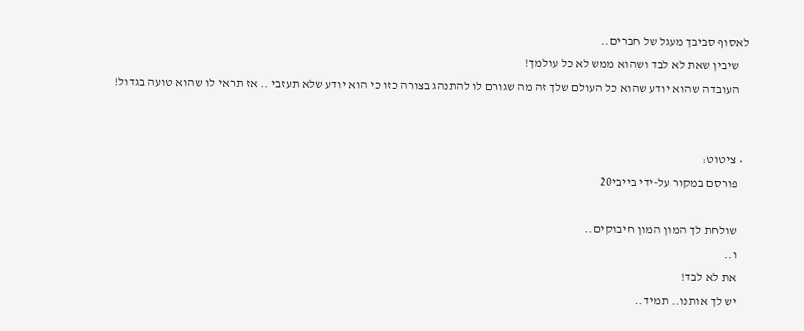לאסוף סביבך מעגל של חברים..
    שיבין שאת לא לבד ושהוא ממש לא כל עולמך!
    העובדה שהוא יודע שהוא כל העולם שלך זה מה שגורם לו להתנהג בצורה כזו כי הוא יודע שלא תעזבי .. אז תראי לו שהוא טועה בגדול!


  • ציטוט:
    פורסם במקור על-ידי בייבי20

    שולחת לך המון המון חיבוקים..
    ו..
    את לא לבד!
    יש לך אותנו.. תמיד..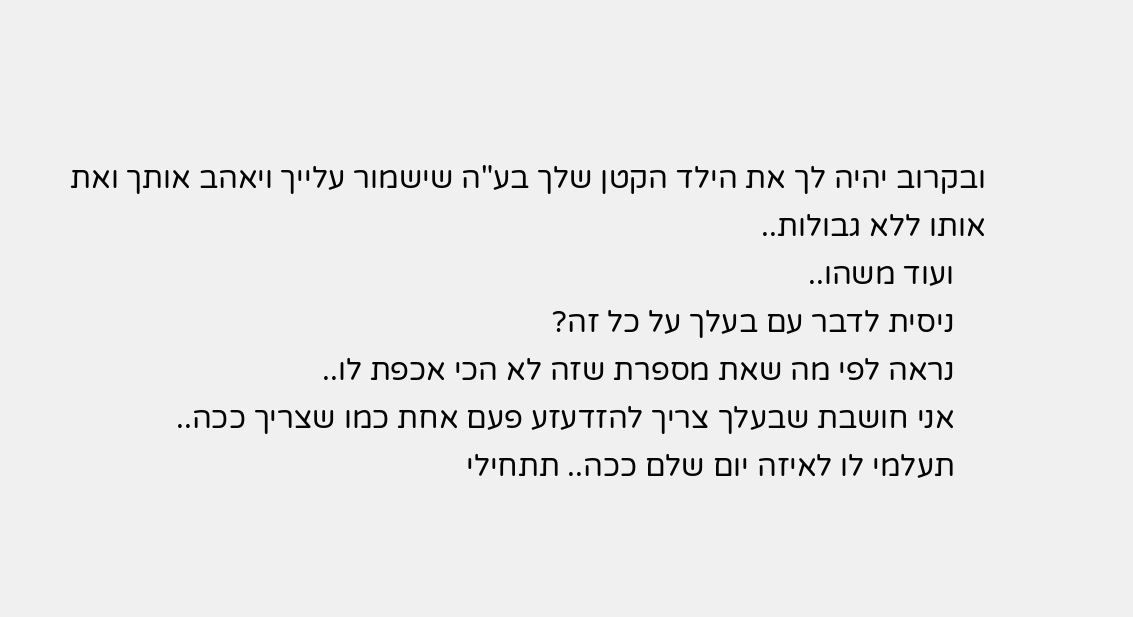ובקרוב יהיה לך את הילד הקטן שלך בע"ה שישמור עלייך ויאהב אותך ואת אותו ללא גבולות..
    ועוד משהו..
    ניסית לדבר עם בעלך על כל זה?
    נראה לפי מה שאת מספרת שזה לא הכי אכפת לו..
    אני חושבת שבעלך צריך להזדעזע פעם אחת כמו שצריך ככה..
    תעלמי לו לאיזה יום שלם ככה.. תתחילי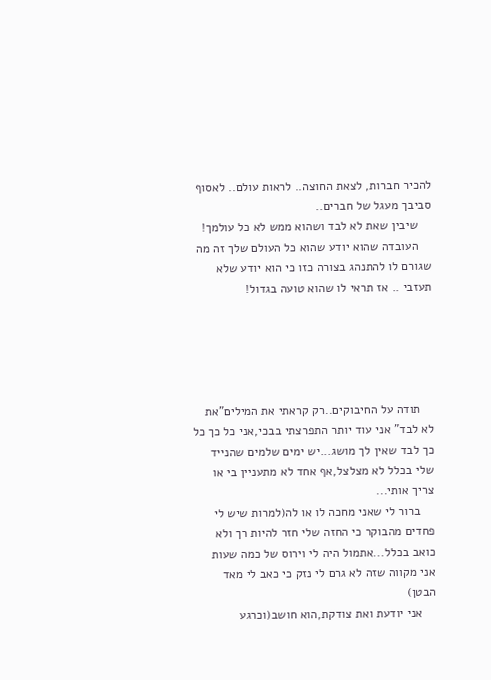להכיר חברות, לצאת החוצה.. לראות עולם.. לאסוף סביבך מעגל של חברים..
    שיבין שאת לא לבד ושהוא ממש לא כל עולמך!
    העובדה שהוא יודע שהוא כל העולם שלך זה מה שגורם לו להתנהג בצורה כזו כי הוא יודע שלא תעזבי .. אז תראי לו שהוא טועה בגדול!





    תודה על החיבוקים..רק קראתי את המילים"את לא לבד" אני עוד יותר התפרצתי בבכי,אני כל כך כל כך לבד שאין לך מושג...יש ימים שלמים שהנייד שלי בכלל לא מצלצל,אף אחד לא מתעניין בי או צריך אותי...
    ברור לי שאני מחכה לו או לה(למרות שיש לי פחדים מהבוקר כי החזה שלי חזר להיות רך ולא כואב בכלל...אתמול היה לי וירוס של כמה שעות אני מקווה שזה לא גרם לי נזק כי כאב לי מאד הבטן)
    אני יודעת ואת צודקת,הוא חושב(וכרגע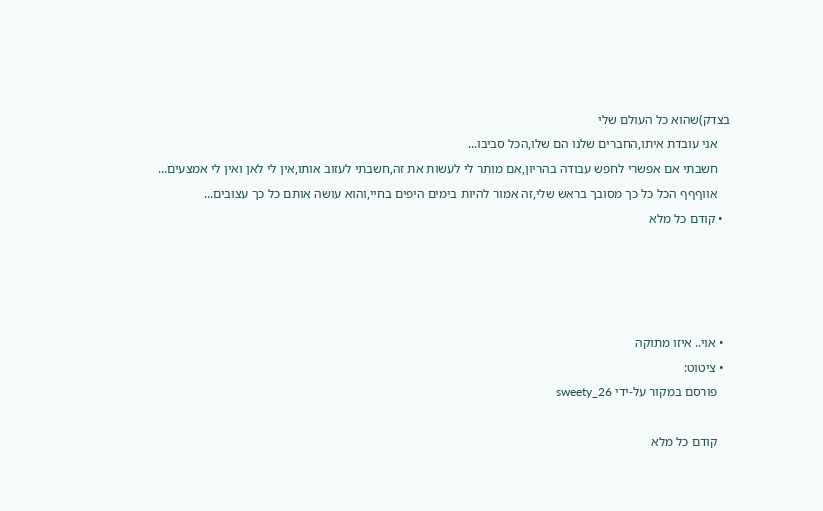בצדק)שהוא כל העולם שלי
    אני עובדת איתו,החברים שלנו הם שלו,הכל סביבו...
    חשבתי אם אפשרי לחפש עבודה בהריון,אם מותר לי לעשות את זה,חשבתי לעזוב אותו,אין לי לאן ואין לי אמצעים...
    אווףףף הכל כל כך מסובך בראש שלי,זה אמור להיות בימים היפים בחיי,והוא עושה אותם כל כך עצובים...
  • קודם כל מלא




  • אוי.. איזו מתוקה
  • ציטוט:
    פורסם במקור על-ידי sweety_26

    קודם כל מלא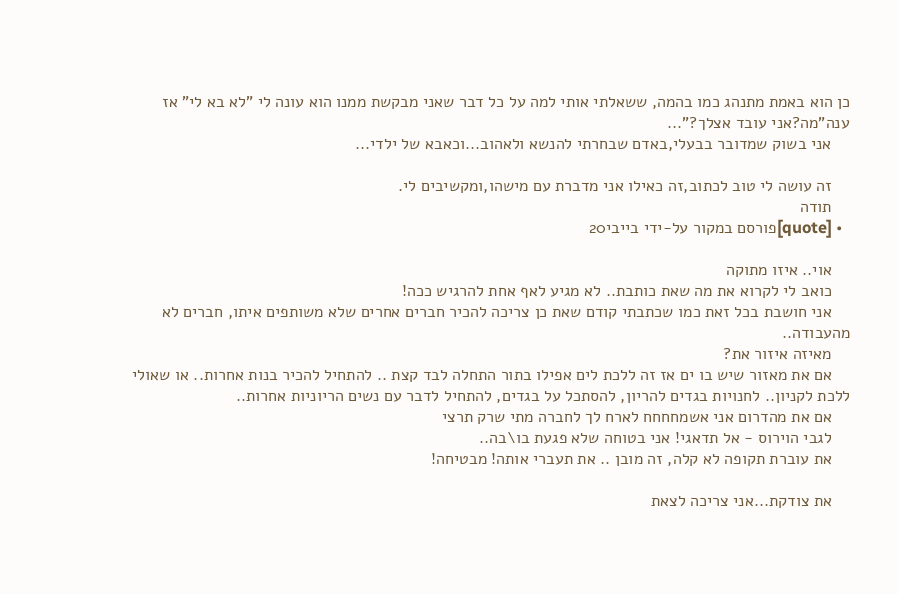כן הוא באמת מתנהג כמו בהמה, ששאלתי אותי למה על כל דבר שאני מבקשת ממנו הוא עונה לי "לא בא לי" אז ענה"מה?אני עובד אצלך?"...
    אני בשוק שמדובר בבעלי,באדם שבחרתי להנשא ולאהוב...וכאבא של ילדי...

    זה עושה לי טוב לכתוב,זה כאילו אני מדברת עם מישהו,ומקשיבים לי.
    תודה
  • [quote]פורסם במקור על-ידי בייבי20

    אוי.. איזו מתוקה
    כואב לי לקרוא את מה שאת כותבת.. לא מגיע לאף אחת להרגיש ככה!
    אני חושבת בכל זאת כמו שכתבתי קודם שאת כן צריכה להכיר חברים אחרים שלא משותפים איתו, חברים לא מהעבודה..
    מאיזה איזור את?
    אם את מאזור שיש בו ים אז זה ללכת לים אפילו בתור התחלה לבד קצת .. להתחיל להכיר בנות אחרות.. או שאולי ללכת לקניון.. לחנויות בגדים להריון, להסתכל על בגדים, להתחיל לדבר עם נשים הריוניות אחרות..
    אם את מהדרום אני אשמחחחח לארח לך לחברה מתי שרק תרצי
    לגבי הוירוס - אל תדאגי! אני בטוחה שלא פגעת בו\בה..
    את עוברת תקופה לא קלה, זה מובן .. את תעברי אותה! מבטיחה!

    את צודקת...אני צריכה לצאת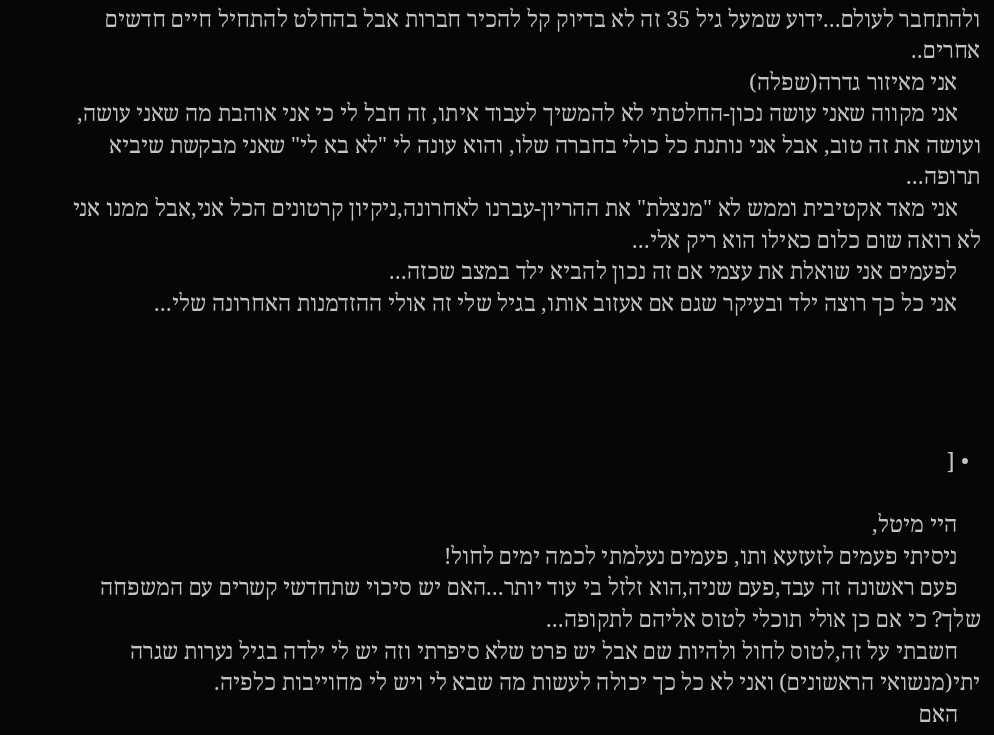ולהתחבר לעולם...ידוע שמעל גיל 35 זה לא בדיוק קל להכיר חברות אבל בהחלט להתחיל חיים חדשים אחרים..
    אני מאיזור גדרה(שפלה)
    אני מקווה שאני עושה נכון-החלטתי לא להמשיך לעבוד איתו, זה חבל לי כי אני אוהבת מה שאני עושה, ועושה את זה טוב, אבל אני נותנת כל כולי בחברה שלו, והוא עונה לי "לא בא לי" שאני מבקשת שיביא תרופה...
    אני מאד אקטיבית וממש לא "מנצלת" את ההריון-עברנו לאחרונה,ניקיון קרטונים הכל אני,אבל ממנו אני לא רואה שום כלום כאילו הוא ריק אלי...
    לפעמים אני שואלת את עצמי אם זה נכון להביא ילד במצב שכזה...
    אני כל כך רוצה ילד ובעיקר שגם אם אעזוב אותו, בגיל שלי זה אולי ההזדמנות האחרונה שלי...




  • [

    היי מיטל,
    ניסיתי פעמים לזעזעא ותו, פעמים נעלמתי לכמה ימים לחול!
    פעם ראשונה זה עבד,פעם שניה,הוא זלזל בי עוד יותר...האם יש סיכוי שתחדשי קשרים עם המשפחה שלך? כי אם כן אולי תוכלי לטוס אליהם לתקופה...
    חשבתי על זה,לטוס לחול ולהיות שם אבל יש פרט שלא סיפרתי וזה יש לי ילדה בגיל נערות שגרה יתי(מנשואי הראשונים) ואני לא כל כך יכולה לעשות מה שבא לי ויש לי מחוייבות כלפיה.
    האם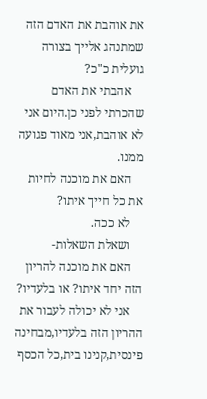את אוהבת את האדם הזה שמתנהג אלייך בצורה גועלית כ"כ?
    אהבתי את האדם שהכרתי לפני כן.היום אני לא אוהבת,אני מאוד פגועה ממנו.
    האם את מוכנה לחיות את כל חייך איתו?
    לא ככה.
    ושאלת השאלות-
    האם את מוכנה להריון הזה יחד איתו? או בלעדיו?
    אני לא יכולה לעבור את ההריון הזה בלעדיו,מבחינה פינסית,קנינו בית,כל הכסף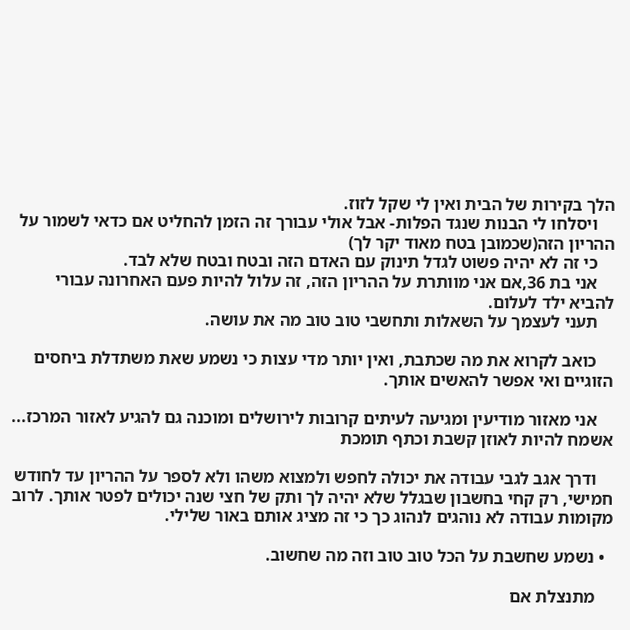הלך בקירות של הבית ואין לי שקל לזוז.
    ויסלחו לי הבנות שנגד הפלות- אבל אולי עבורך זה הזמן להחליט אם כדאי לשמור על ההריון הזה(שכמובן בטח מאוד יקר לך)
    כי זה לא יהיה פשוט לגדל תינוק עם האדם הזה ובטח ובטח שלא לבד.
    אני בת 36,אם אני מוותרת על ההריון הזה, זה עלול להיות פעם האחרונה עבורי להביא ילד לעלום.
    תעני לעצמך על השאלות ותחשבי טוב טוב מה את עושה.

    כואב לקרוא את מה שכתבת, ואין יותר מדי עצות כי נשמע שאת משתדלת ביחסים הזוגיים ואי אפשר להאשים אותך.

    אני מאזור מודיעין ומגיעה לעיתים קרובות לירושלים ומוכנה גם להגיע לאזור המרכז... אשמח להיות לאוזן קשבת וכתף תומכת

    ודרך אגב לגבי עבודה את יכולה לחפש ולמצוא משהו ולא לספר על ההריון עד לחודש חמישי, רק קחי בחשבון שבגלל שלא יהיה לך ותק של חצי שנה יכולים לפטר אותך. לרוב מקומות עבודה לא נוהגים לנהוג כך כי זה מציג אותם באור שלילי.

  • נשמע שחשבת על הכל טוב טוב וזה מה שחשוב.

    מתנצלת אם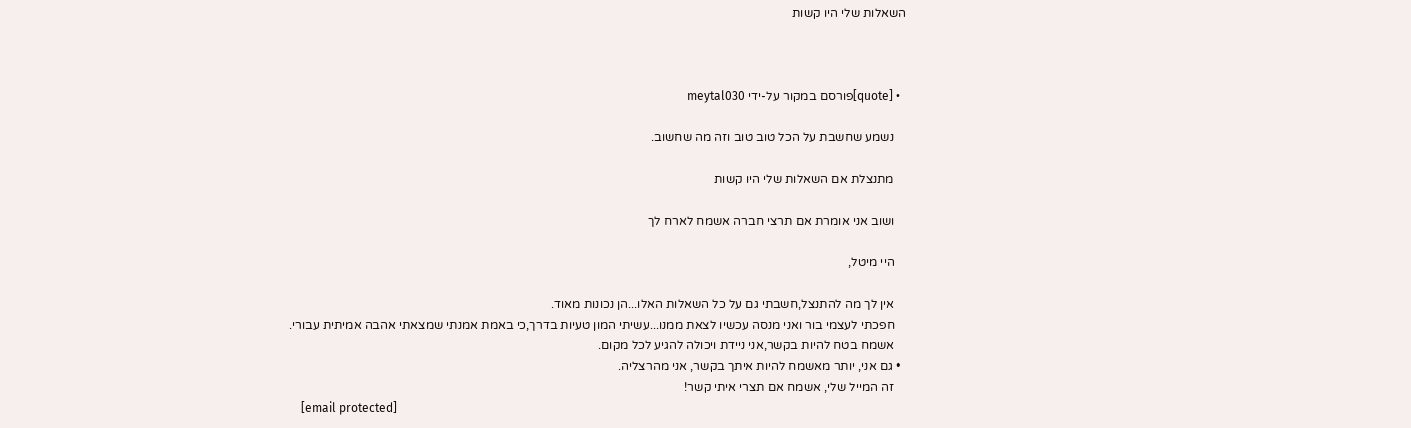השאלות שלי היו קשות



  • [quote]פורסם במקור על-ידי meytal030

    נשמע שחשבת על הכל טוב טוב וזה מה שחשוב.

    מתנצלת אם השאלות שלי היו קשות

    ושוב אני אומרת אם תרצי חברה אשמח לארח לך

    היי מיטל,

    אין לך מה להתנצל,חשבתי גם על כל השאלות האלו...הן נכונות מאוד.
    חפכתי לעצמי בור ואני מנסה עכשיו לצאת ממנו...עשיתי המון טעיות בדרך,כי באמת אמנתי שמצאתי אהבה אמיתית עבורי.
    אשמח בטח להיות בקשר,אני ניידת ויכולה להגיע לכל מקום.
  • גם אני, יותר מאשמח להיות איתך בקשר, אני מהרצליה.
    זה המייל שלי, אשמח אם תצרי איתי קשר!
    [email protected]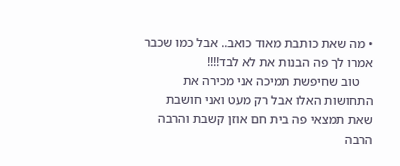• מה שאת כותבת מאוד כואב.. אבל כמו שכבר אמרו לך פה הבנות את לא לבד!!!!
    טוב שחיפשת תמיכה אני מכירה את התחושות האלו אבל רק מעט ואני חושבת שאת תמצאי פה בית חם אוזן קשבת והרבה הרבה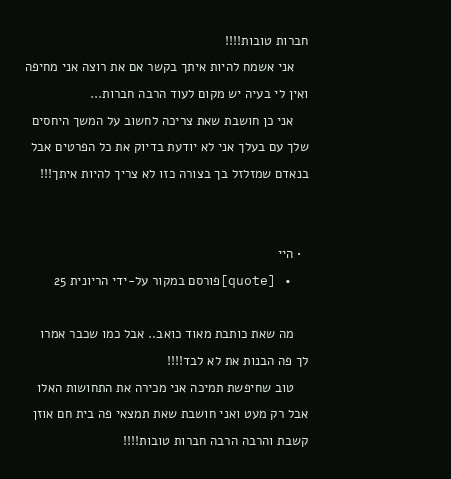חברות טובות!!!!
    אני אשמח להיות איתך בקשר אם את רוצה אני מחיפה ואין לי בעיה יש מקום לעוד הרבה חברות...
    אני כן חושבת שאת צריכה לחשוב על המשך היחסים שלך עם בעלך אני לא יודעת בדיוק את כל הפרטים אבל בנאדם שמזלזל בך בצורה כזו לא צריך להיות איתך!!!


  • היי
  • [quote]פורסם במקור על-ידי הריונית 25

    מה שאת כותבת מאוד כואב.. אבל כמו שכבר אמרו לך פה הבנות את לא לבד!!!!
    טוב שחיפשת תמיכה אני מכירה את התחושות האלו אבל רק מעט ואני חושבת שאת תמצאי פה בית חם אוזן קשבת והרבה הרבה חברות טובות!!!!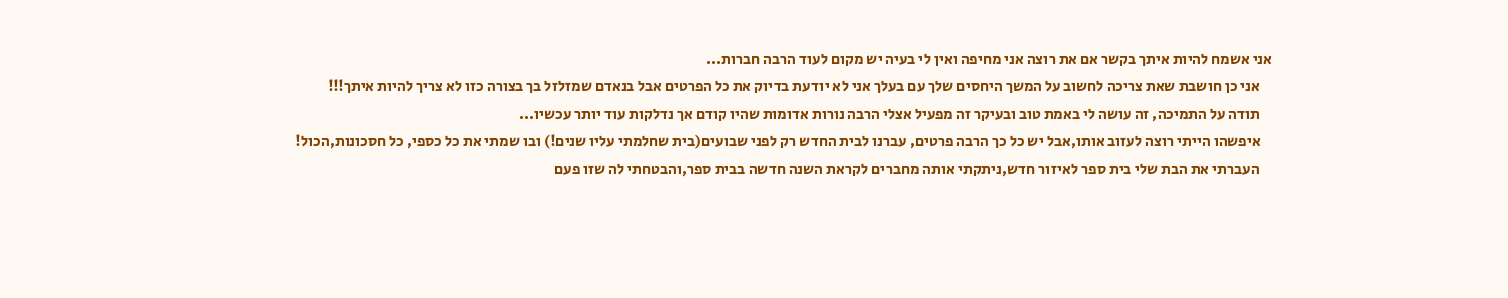אני אשמח להיות איתך בקשר אם את רוצה אני מחיפה ואין לי בעיה יש מקום לעוד הרבה חברות...
    אני כן חושבת שאת צריכה לחשוב על המשך היחסים שלך עם בעלך אני לא יודעת בדיוק את כל הפרטים אבל בנאדם שמזלזל בך בצורה כזו לא צריך להיות איתך!!!
    תודה על התמיכה, זה עושה לי באמת טוב ובעיקר זה מפעיל אצלי הרבה נורות אדומות שהיו קודם אך נדלקות עוד יותר עכשיו...
    איפשהו הייתי רוצה לעזוב אותו,אבל יש כל כך הרבה פרטים, עברנו לבית החדש רק לפני שבועים(בית שחלמתי עליו שנים!) ובו שמתי את כל כספי, כל חסכונות,הכול!
    העברתי את הבת שלי בית ספר לאיזור חדש,ניתקתי אותה מחברים לקראת השנה חדשה בבית ספר,והבטחתי לה שזו פעם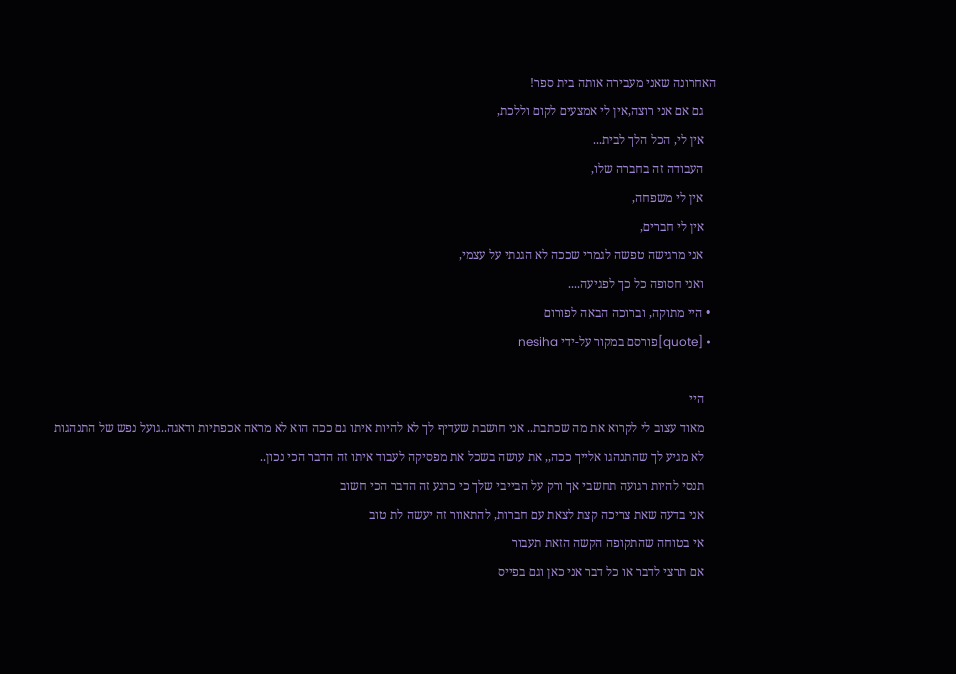האחרונה שאני מעבירה אותה בית ספר!
    גם אם אני רוצה,אין לי אמצעים לקום וללכת,
    אין לי, הכל הלך לבית...
    העבודה זה בחברה שלו,
    אין לי משפחה,
    אין לי חברים,
    אני מרגישה טפשה לגמרי שככה לא הגנתי על עצמי,
    ואני חסופה כל כך לפגיעה....
  • היי מתוקה, וברוכה הבאה לפורום
  • [quote]פורסם במקור על-ידי nesiha

    היי
    מאוד עצוב לי לקרוא את מה שכתבת.. אני חושבת שעדיף לך לא להיות איתו גם ככה הוא לא מראה אכפתיות ודאגה..גועל נפש של התנהגות
    לא מגיע לך שהתנהגו אלייך ככה,, את עושה בשכל את מפסיקה לעבוד איתו זה הדבר הכי נכון..
    תנסי להיות רגועה תחשבי אך ורק על הבייבי שלך כי כרגע זה הדבר הכי חשוב
    אני בדעה שאת צריכה קצת לצאת עם חברות, להתאוור זה יעשה לת טוב
    אי בטוחה שהתקופה הקשה הזאת תעבור
    אם תרצי לדבר או כל דבר אני כאן וגם בפייס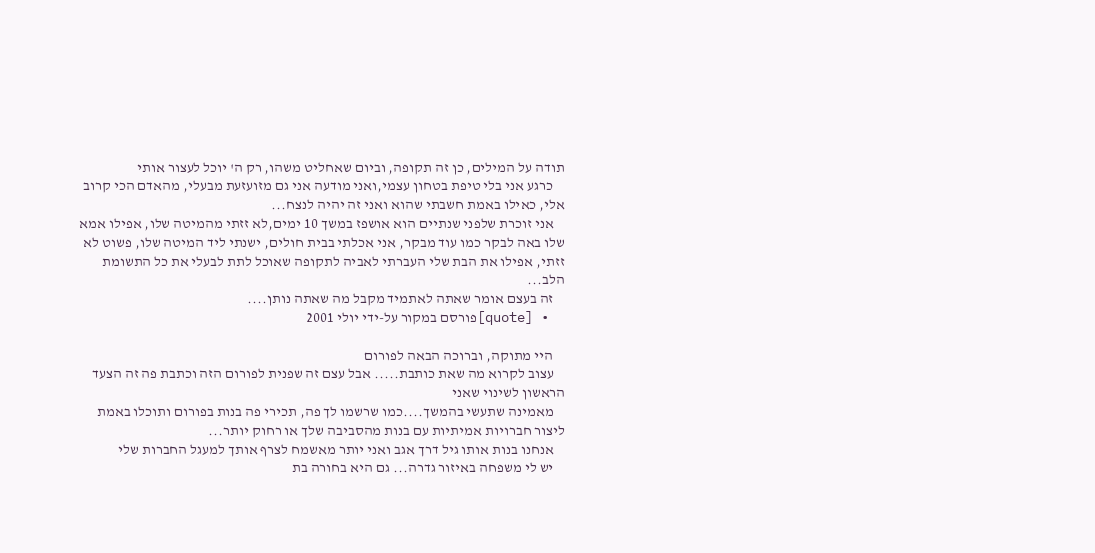תודה על המילים, כן זה תקופה, וביום שאחליט משהו, רק ה' יוכל לעצור אותי
    כרגע אני בלי טיפת בטחון עצמי,ואני מודעה אני גם מזועזעת מבעלי, מהאדם הכי קרוב אלי, כאילו באמת חשבתי שהוא ואני זה יהיה לנצח...
    אני זוכרת שלפני שנתיים הוא אושפז במשך 10 ימים,לא זזתי מהמיטה שלו, אפילו אמא שלו באה לבקר כמו עוד מבקר, אני אכלתי בבית חולים, ישנתי ליד המיטה שלו, פשוט לא זזתי, אפילו את הבת שלי העברתי לאביה לתקופה שאוכל לתת לבעלי את כל התשומת הלב...
    זה בעצם אומר שאתה לאתמיד מקבל מה שאתה נותן....
  • [quote]פורסם במקור על-ידי יולי 2001

    היי מתוקה, וברוכה הבאה לפורום
    עצוב לקרוא מה שאת כותבת..... אבל עצם זה שפנית לפורום הזה וכתבת פה זה הצעד הראשון לשינוי שאני
    מאמינה שתעשי בהמשך....כמו שרשמו לך פה, תכירי פה בנות בפורום ותוכלו באמת ליצור חברויות אמיתיות עם בנות מהסביבה שלך או רחוק יותר...
    אנחנו בנות אותו גיל דרך אגב ואני יותר מאשמח לצרף אותך למעגל החברות שלי
    יש לי משפחה באיזור גדרה... גם היא בחורה בת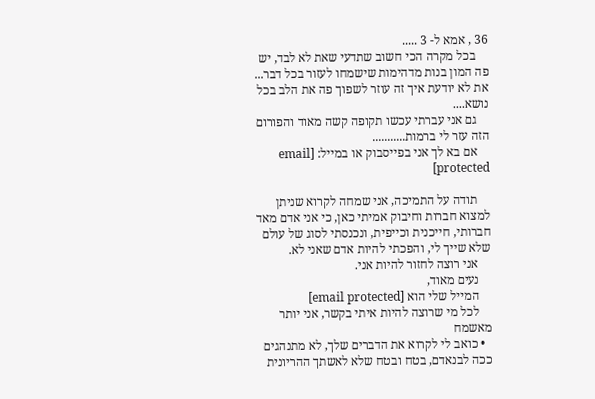36 , אמא ל- 3 .....
    בכל מקרה הכי חשוב שתדעי שאת לא לבד, יש פה המון בנות מדהימות שישמחו לעזור בכל דבר... את לא יודעת איך זה עוזר לשפוך פה את הלב בכל נושא....
    גם אני עברתי עכשו תקופה קשה מאוד והפורום הזה עזר לי ברמות...........
    אם בא לך אני בפייסבוק או במייל: [email protected]

    תודה על התמיכה, אני שמחה לקרוא שניתן למצוא חברות וחיבוק אמיתי כאן, כי אני אדם מאד חברותי, חייכנית וכייפית, ונכנסתי לסוג של עולם שלא שייך לי, והפכתי להיות אדם שאני לא.
    אני רוצה לחזור להיות אני.
    נעים מאוד,
    המייל שלי הוא [email protected]
    לכל מי שרוצה להיות איתי בקשר, אני יותר מאשמח
  • כואב לי לקרוא את הדברים שלך, לא מתנהגים ככה לבנאדם, בטח ובטח שלא לאשתך ההריונית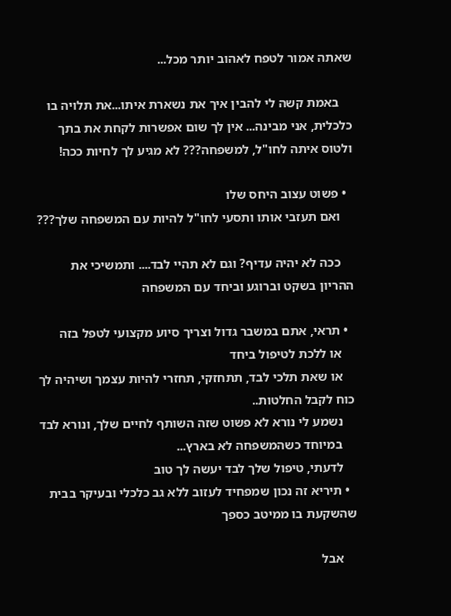שאתה אמור לטפח לאהוב יותר מכל...

    באמת קשה לי להבין איך את נשארת איתו...את תלויה בו כלכלית, אני מבינה... אין לך שום אפשרות לקחת את בתך ולטוס איתה לחו"ל, למשפחה??? לא מגיע לך לחיות ככה!

  • פשוט עצוב היחס שלו
    ואם תעזבי אותו ותסעי לחו"ל להיות עם המשפחה שלך???

    ככה לא יהיה עדיף? וגם לא תהיי לבד.... ותמשיכי את ההריון בשקט וברוגע וביחד עם המשפחה

  • תראי, אתם במשבר גדול וצריך סיוע מקצועי לטפל בזה
    או ללכת לטיפול ביחד
    או שאת תלכי לבד, תתחזקי, תחזרי להיות עצמך ושיהיה לך כוח לקבל החלטות..
    נשמע לי נורא לא פשוט שזה השותף לחיים שלך, ונורא לבד
    במיוחד כשהמשפחה לא בארץ...
    לדעתי, טיפול שלך לבד יעשה לך טוב
  • תיריא זה נכון שמפחיד לעזוב ללא גב כלכלי ובעיקר בבית שהשקעת בו ממיטב כספך

    אבל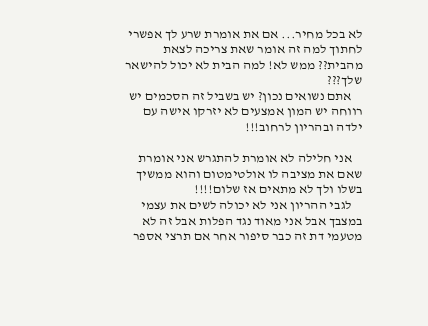לא בכל מחיר... אם את אומרת שרע לך אפשרי לחתוך למה זה אומר שאת צריכה לצאת מהבית?? ממש לא! למה הבית לא יכול להישאר שלך???
    אתם נשואים נכון? יש בשביל זה הסכמים יש רווחה יש המון אמצעים לא יזרקו אישה עם ילדה ובהריון לרחוב!!!

    אני חלילה לא אומרת להתגרש אני אומרת שאם את מציבה לו אולטימטום והוא ממשיך בשלו ולך לא מתאים אז שלום!!!!
    לגבי ההריון אני לא יכולה לשים את עצמי במצבך אבל אני מאוד נגד הפלות אבל זה לא מטעמי דת זה כבר סיפור אחר אם תרצי אספר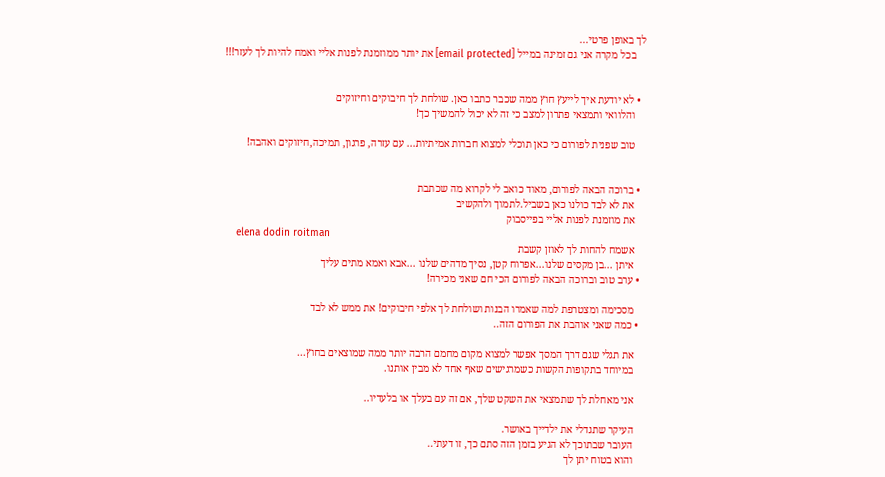לך באופן פרטי...
    בכל מקרה אני גם זמינה במייל [email protected] את יותר ממוזמנת לפנות אליי ואמח להיות לך לעזר!!!


  • לא יודעת איך לייעץ חוץ ממה שכבר כתבו כאן. שולחת לך חיבוקים וחיזוקים
    והלוואי ותמצאי פתרון למצב כי זה לא יכול להמשיך כך!

    טוב שפנית לפורום כי כאן תוכלי למצוא חברות אמיתיות... עם עזרה, פרגון, תמיכה,חיזוקים ואהבה!


  • ברוכה הבאה לפורום, מאוד כואב לי לקרוא מה שכתבת
    את לא לבד כולנו כאן בשביל.לתמוך ולהקשיב
    את מוזמנת לפנות אליי בפייסבוק
    elena dodin roitman
    אשמח להחות לך לאוזן קשבת
    איתן ...בן מקסים שלנו...אפרוח קטן, נסיך מדהים שלנו ...אבא ואמא מתים עליך
  • ערב טוב וברוכה הבאה לפורום הכי חם שאני מכירה!

    מסכימה ומצטרפת למה שאמרו הבנות ושולחת לך אלפי חיבוקים! את ממש לא לבד
  • כמה שאני אוהבת את הפורום הזה..

    את תגלי שגם דרך המסך אפשר למצוא מקום מחמם הרבה יותר ממה שמוצאים בחוץ...
    במיוחד בתקופות הקשות כשמרגישים שאף אחד לא מבין אותנו.

    אני מאחלת לך שתמצאי את השקט שלך, אם זה עם בעלך או בלעדיו..

    העיקר שתגדלי את ילדייך באושר.
    העובר שבתוכך לא הגיע בזמן הזה סתם כך, זו דעתי..
    והוא בטוח יתן לך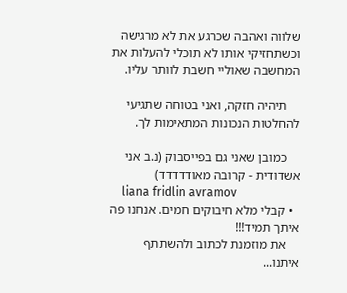שלווה ואהבה שכרגע את לא מרגישה וכשתחזיקי אותו לא תוכלי להעלות את המחשבה שאוליי חשבת לוותר עליו.

    תיהיה חזקה, ואני בטוחה שתגיעי להחלטות הנכונות המתאימות לך.

    כמובן שאני גם בפייסבוק (נ.ב אני אשדודית - קרובה מאודדדדד)
    liana fridlin avramov
  • קבלי מלא חיבוקים חמים. אנחנו פה איתך תמיד!!!
    את מוזמנת לכתוב ולהשתתף איתנו...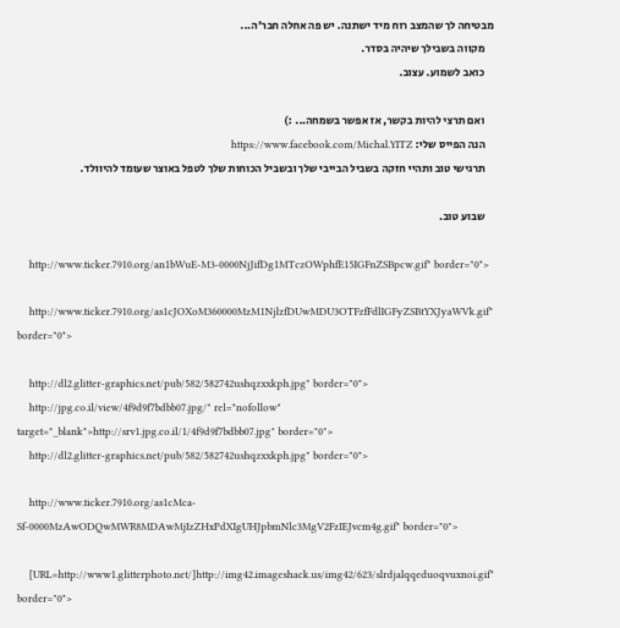מבטיחה לך שהמצב רוח מיד ישתנה. יש פה אחלה חבר'ה...
    מקווה בשבילך שיהיה בסדר.
    כואב לשמוע. עצוב.

    ואם תרצי להיות בקשר, אז אפשר בשמחה... :)
    הנה הפייס שלי: https://www.facebook.com/Michal.YITZ
    תרגישי טוב ותהיי חזקה בשביל הבייבי שלך ובשביל הכוחות שלך לטפל באוצר שעומד להיוולד.

    שבוע טוב.

    http://www.ticker.7910.org/an1bWuE-M3-0000NjJifDg1MTczOWphfE15IGFnZSBpcw.gif" border="0">

    http://www.ticker.7910.org/as1cJOXoM360000MzM1NjlzfDUwMDU3OTFzfFdlIGFyZSBtYXJyaWVk.gif" border="0">

    http://dl2.glitter-graphics.net/pub/582/582742ushqzxxkph.jpg" border="0">
    http://jpg.co.il/view/4f9d9f7bdbb07.jpg/" rel="nofollow" target="_blank">http://srv1.jpg.co.il/1/4f9d9f7bdbb07.jpg" border="0">
    http://dl2.glitter-graphics.net/pub/582/582742ushqzxxkph.jpg" border="0">

    http://www.ticker.7910.org/as1cMca-Sf-0000MzAwODQwMWR8MDAwMjIzZHxPdXIgUHJpbmNlc3MgV2FzIEJvcm4g.gif" border="0">

    [URL=http://www1.glitterphoto.net/]http://img42.imageshack.us/img42/623/slrdjalqqeduoqvuxnoi.gif" border="0">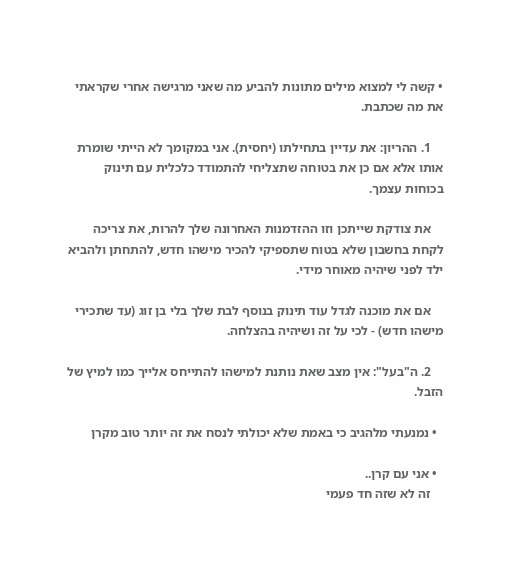• קשה לי למצוא מילים מתונות להביע מה שאני מרגישה אחרי שקראתי את מה שכתבת.

    1. ההריון: את עדיין בתחילתו (יחסית). אני במקומך לא הייתי שומרת אותו אלא אם כן את בטוחה שתצליחי להתמודד כלכלית עם תינוק בכוחות עצמך.

    את צודקת שייתכן וזו ההזדמנות האחרונה שלך להרות, את צריכה לקחת בחשבון שלא בטוח שתספיקי להכיר מישהו חדש, להתחתן ולהביא ילד לפני שיהיה מאוחר מידי.

    אם את מוכנה לגדל עוד תינוק בנוסף לבת שלך בלי בן זוג (עד שתכירי מישהו חדש) - לכי על זה ושיהיה בהצלחה.

    2. ה"בעל": אין מצב שאת נותנת למישהו להתייחס אלייך כמו למיץ של הזבל.

  • נמנעתי מלהגיב כי באמת שלא יכולתי לנסח את זה יותר טוב מקרן

  • אני עם קרן..
    זה לא שזה חד פעמי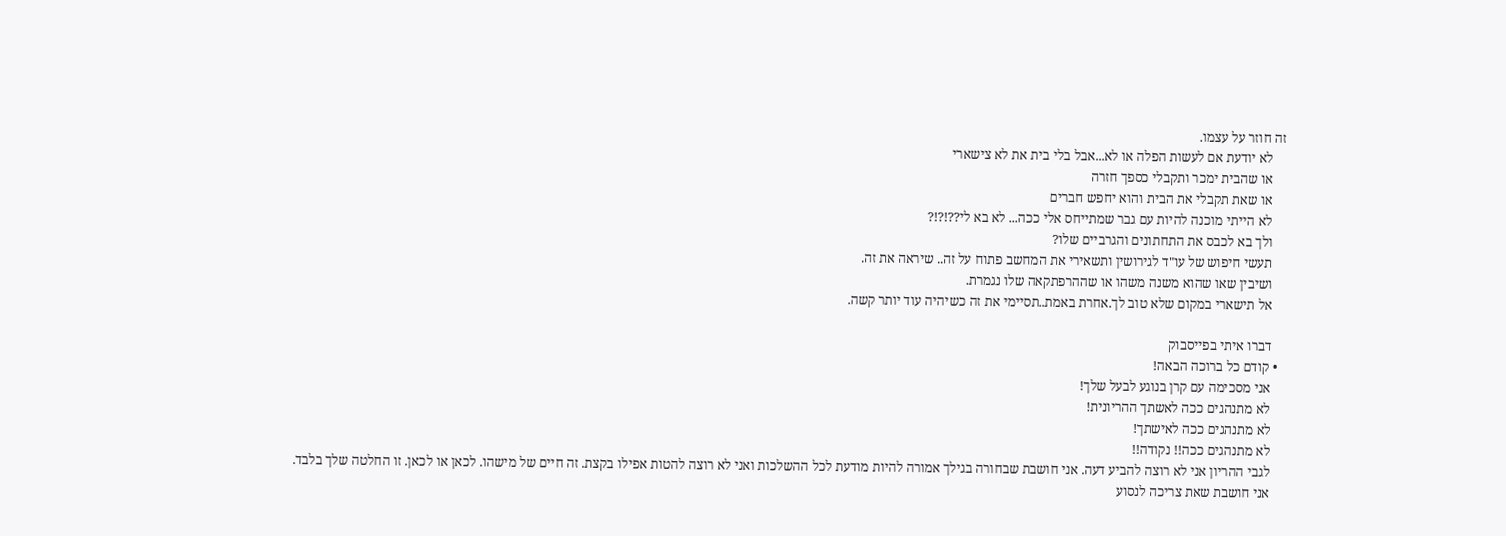זה חוזר על עצמו.
    לא יודעת אם לעשות הפלה או לא...אבל בלי בית את לא צישארי
    או שהבית ימכר ותקבלי כספך חזרה
    או שאת תקבלי את הבית והוא יחפש חברים
    לא הייתי מוכנה להיות עם גבר שמתייחס אלי ככה... לא בא לי??!?!?
    ולך בא לכבס את התחתונים והגרביים שלו?
    תעשי חיפוש של עו"ד לגירושין ותשאירי את המחשב פתוח על זה.. שיראה את זה.
    ושיבין שאו שהוא משנה משהו או שההרפתקאה שלו נגמרת.
    אל תישארי במקום שלא טוב לך.אחרת באמת..תסיימי את זה כשיהיה עוד יותר קשה.

    דברו איתי בפייסבוק
  • קודם כל ברוכה הבאה!
    אני מסכימה עם קרן בנוגע לבעל שלך!
    לא מתנהגים ככה לאשתך ההריונית!
    לא מתנהגים ככה לאישתך!
    לא מתנהגים ככה!! נקודה!!
    לגבי ההריון אני לא רוצה להביע דעה. אני חושבת שבחורה בגילך אמורה להיות מודעת לכל ההשלכות ואני לא רוצה להטות אפילו בקצת. זה חיים של מישהו. לכאן או לכאן. זו החלטה שלך בלבד.
    אני חושבת שאת צריכה לנסוע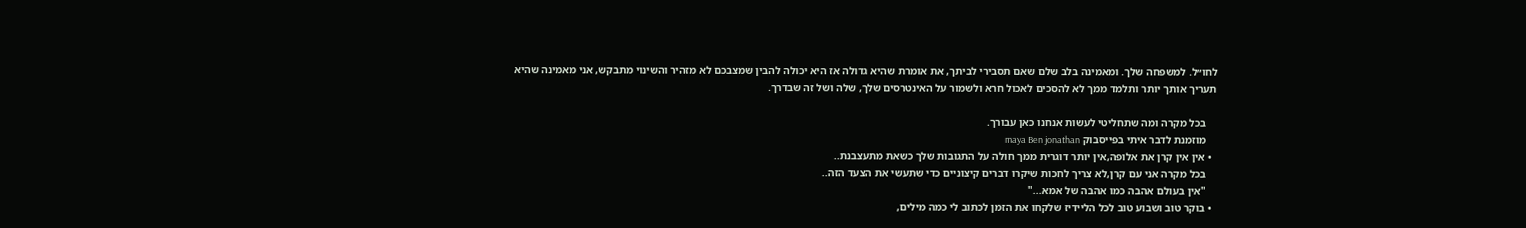לחו״ל. למשפחה שלך. ומאמינה בלב שלם שאם תסבירי לביתך, את אומרת שהיא גדולה אז היא יכולה להבין שמצבכם לא מזהיר והשינוי מתבקש, אני מאמינה שהיא תעריך אותך יותר ותלמד ממך לא להסכים לאכול חרא ולשמור על האינטרסים שלך, שלה ושל זה שבדרך.

    בכל מקרה ומה שתחליטי לעשות אנחנו כאן עבורך.
    מוזמנת לדבר איתי בפייסבוק maya Ben jonathan
  • אין אין קרן את אלופה,אין יותר דוגרית ממך חולה על התגובות שלך כשאת מתעצבנת..
    בכל מקרה אני עם קרן,לא צריך לחכות שיקרו דברים קיצוניים כדי שתעשי את הצעד הזה..
    "אין בעולם אהבה כמו אהבה של אמא..."
  • בוקר טוב ושבוע טוב לכל הליידיז שלקחו את הזמן לכתוב לי כמה מילים,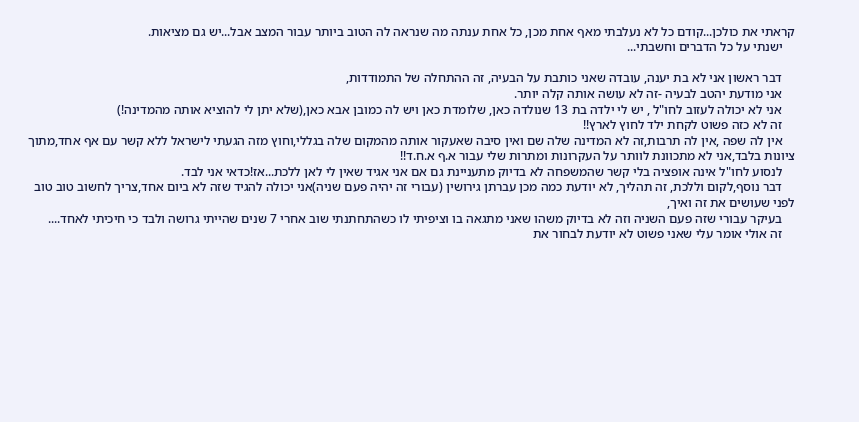קראתי את כולכן...קודם כל לא נעלבתי מאף אחת מכן, כל אחת ענתה מה שנראה לה הטוב ביותר עבור המצב אבל...יש גם מציאות.
    ישנתי על כל הדברים וחשבתי...

    דבר ראשון אני לא בת יענה, עובדה שאני כותבת על הבעיה, זה ההתחלה של התמודדות,
    אני מודעת יהטב לבעיה -זה לא עושה אותה קלה יותר.
    אני לא יכולה לעזוב לחו"ל , יש לי ילדה בת 13 שנולדה כאן, שלומדת כאן ויש לה כמובן אבא כאן,(שלא יתן לי להוציא אותה מהמדינה!)
    זה לא כזה פשוט לקחת ילד לחוץ לארץ!!
    אין לה שפה ,אין לה תרבות,זה לא המדינה שלה שם ואין סיבה שאעקור אותה מהמקום שלה בגללי,וחוץ מזה הגעתי לישראל ללא קשר עם אף אחד,מתוך ציונות בלבד,אני לא מתכוונת לוותר על העקרונות ומתרות שלי עבור א.ף א.ח.ד!!
    לנסוע לחו"ל אינה אופציה בלי קשר שהמשפחה לא בדיוק מתעניינת גם אם אני אגיד שאין לי לאן ללכת...אז!כדאי אני לבד.
    דבר נוסף,לקום וללכת, זה תהליך, לא יודעת כמה מכן עברתן גירושין (עבורי זה יהיה פעם שניה)אני יכולה להגיד שזה לא ביום אחד,צריך לחשוב טוב טוב לפני שעושים את זה ואיך,
    בעיקר עבורי שזה פעם השניה וזה לא בדיוק משהו שאני מתגאה בו וציפיתי לו כשהתחתנתי שוב אחרי 7 שנים שהייתי גרושה ולבד כי חיכיתי לאחד....
    זה אולי אומר עלי שאני פשוט לא יודעת לבחור את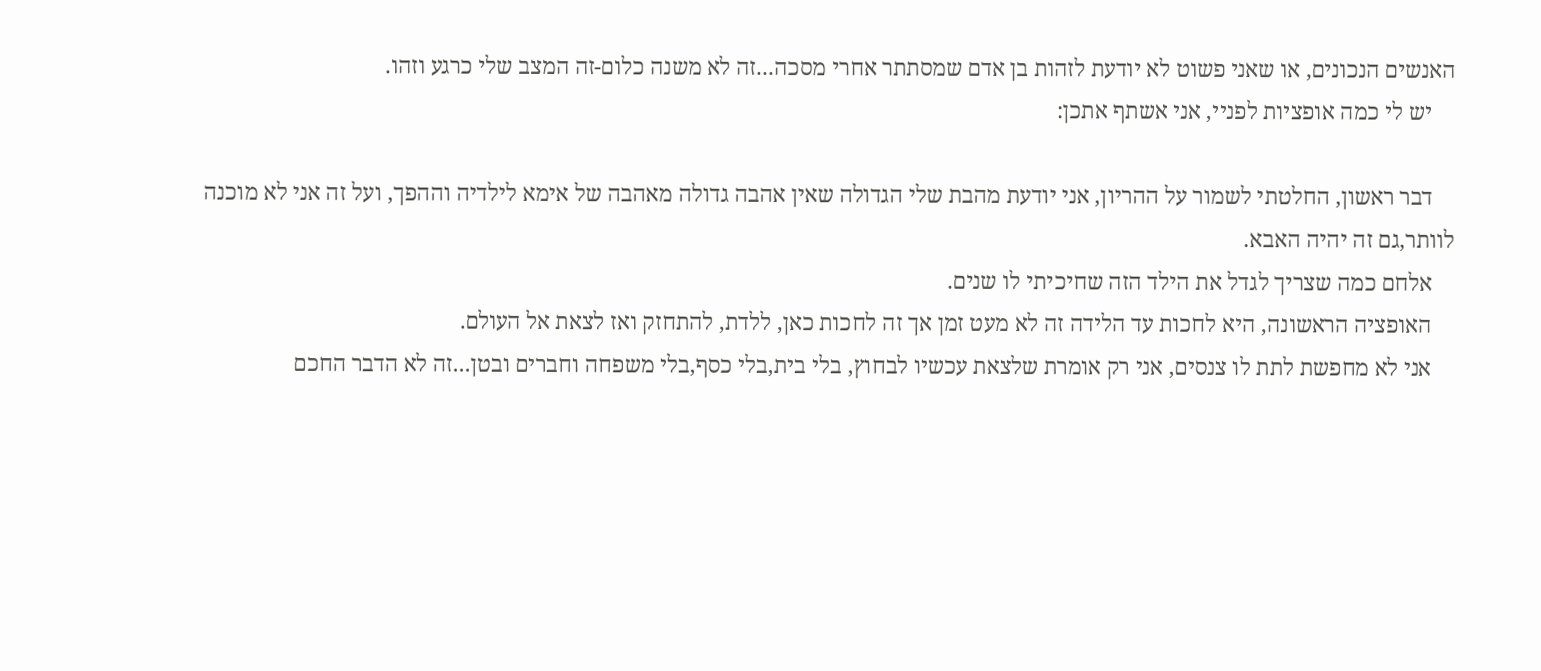האנשים הנכונים, או שאני פשוט לא יודעת לזהות בן אדם שמסתתר אחרי מסכה...זה לא משנה כלום-זה המצב שלי כרגע וזהו.
    יש לי כמה אופציות לפניי, אני אשתף אתכן:

    דבר ראשון, החלטתי לשמור על ההריון, אני יודעת מהבת שלי הגדולה שאין אהבה גדולה מאהבה של אימא לילדיה וההפך, ועל זה אני לא מוכנה לוותר,גם זה יהיה האבא.
    אלחם כמה שצריך לגדל את הילד הזה שחיכיתי לו שנים.
    האופציה הראשונה, היא לחכות עד הלידה זה לא מעט זמן אך זה לחכות כאן, ללדת, להתחזק ואז לצאת אל העולם.
    אני לא מחפשת לתת לו צנסים, אני רק אומרת שלצאת עכשיו לבחוץ, בלי בית,בלי כסף,בלי משפחה וחברים ובטן...זה לא הדבר החכם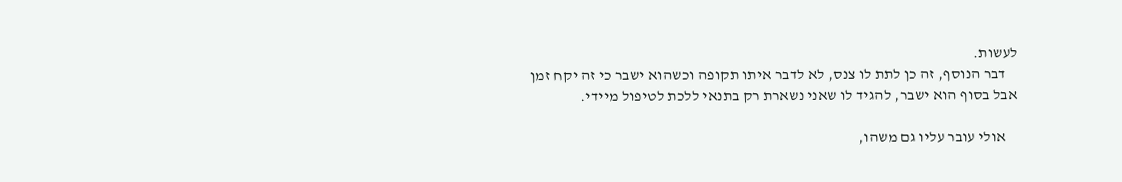לעשות.
    דבר הנוסף, זה כן לתת לו צנס, לא לדבר איתו תקופה וכשהוא ישבר כי זה יקח זמן אבל בסוף הוא ישבר, להגיד לו שאני נשארת רק בתנאי ללכת לטיפול מיידי.

    אולי עובר עליו גם משהו,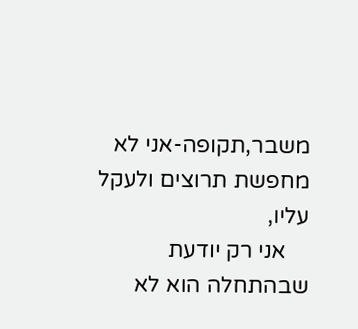משבר,תקופה-אני לא מחפשת תרוצים ולעקל עליו,
    אני רק יודעת שבהתחלה הוא לא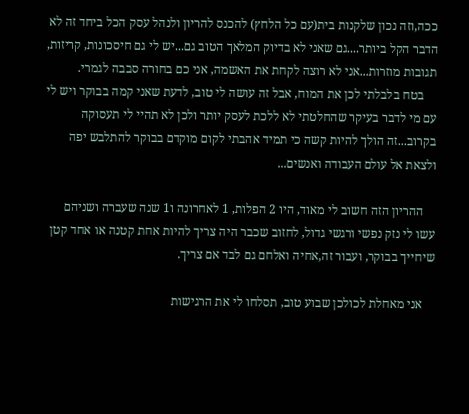ככה,וזה נכון שלקנות בית(עם כל הלחץ) להכנס להריון ולנהל עסק הכל ביחד זה לא הדבר הקל ביותר....גם שאני לא בדיוק המלאך הטוב גם...יש לי גם חיסכונות, קריזות, תגובות מוזרות...אני לא רוצה לקחת את האשמה, אני כם בחורה סבבה לגמרי.
    בטח בלבלתי לכן את המוח, אבל זה עושה לי טוב, לדעת שאני קמה בבוקר ויש לי עם מי לדבר בעיקר שהחלטתי לא ללכת לעסק יותר ולכן לא תהיי לי תעסוקה בקרוב...זה הולך להיות קשה כי תמיד אהבתי לקום מוקדם בבוקר להתלבש יפה ולצאת אל עולם העבודה ואנשים...

    ההריון הזה חשוב לי מאוד, היו 2 הפלות, 1 לאחרונה ו1 שנה שעברה ושניהם עשו לי נזק נפשי ורגשי גדול, לחזוב שכבר היה צריך להיות אחת קטנה או אחד קטן שיחייך בבוקר, ועבור זה,אחיה ואלחם גם לבד אם צריך.

    אני מאחלת לכולכן שבוע טוב, תסלחו לי את הרגישות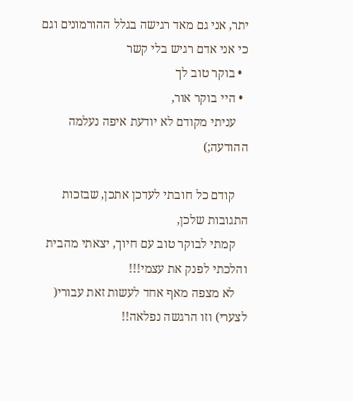יתר, אני גם מאד רגישה בגלל ההורמונים וגם כי אני אדם רגיש בלי קשר
  • בוקר טוב לך
  • היי בוקר אור,
    עניתי מקודם לא יודעת איפה נעלמה ההודעה;)

    קודם כל חובתי לעדכן אתכן, שבזכות התגובות שלכן,
    קמתי לבוקר טוב עם חיוך, יצאתי מהבית והלכתי לפנק את עצמי!!!
    לא מצפה מאף אחד לעשות זאת עבורי( לצערי) וזו הרגשה נפלאה!!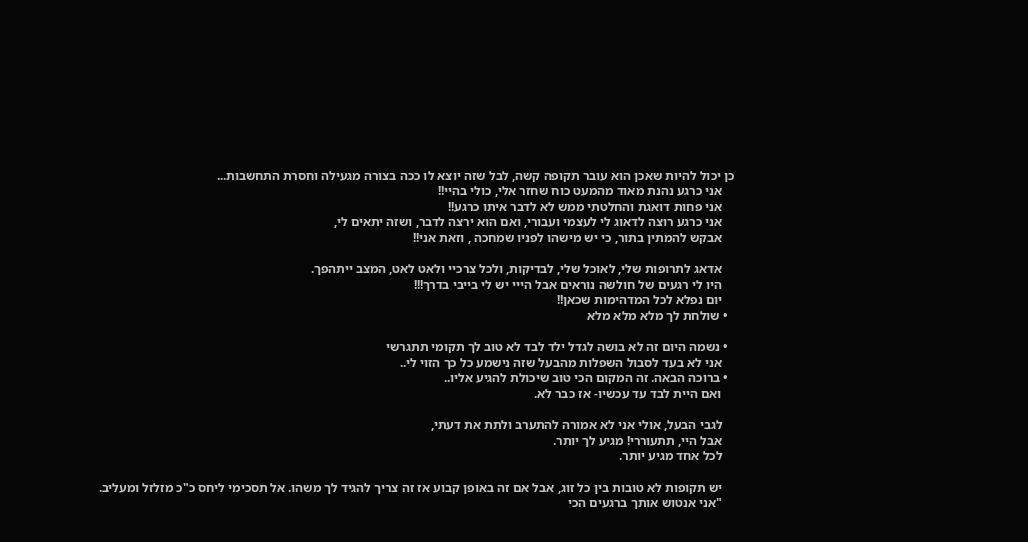כן יכול להיות שאכן הוא עובר תקופה קשה, לבל שזה יוצא לו ככה בצורה מגעילה וחסרת התחשבות...
    אני כרגע נהנת מאוד מהמעט כוח שחזר אלי, כולי בהיי!!
    אני פחות דואגת והחלטתי ממש לא לדבר איתו כרגע!!
    אני כרגע רוצה לדאוג לי לעצמי ועבורי, ואם הוא ירצה לדבר, ושזה יתאים לי,
    אבקש להמתין בתור, כי יש מישהו לפניו שמחכה , וזאת אני!!

    אדאג לתרופות שלי, לאוכל שלי, לבדיקות, ולכל צרכיי ולאט לאט, המצב ייתהפך.
    היו לי רגעים של חולשה נוראים אבל הייי יש לי בייבי בדרך!!!
    יום נפלא לכל המדהימות שכאן!!
  • שולחת לך מלא מלא מלא

  • נשמה היום זה לא בושה לגדל ילד לבד לא טוב לך תקומי תתגרשי
    אני לא בעד לסבול השפלות מהבעל שזה נישמע כל כך הזוי לי..
  • ברוכה הבאה. זה המקום הכי טוב שיכולת להגיע אליו..
    ואם היית לבד עד עכשיו- אז כבר לא.

    לגבי הבעל, אולי אני לא אמורה להתערב ולתת את דעתי,
    אבל היי, תתעוררי! מגיע לך יותר.
    לכל אחד מגיע יותר.

    יש תקופות לא טובות בין כל זוג, אבל אם זה באופן קבוע אז זה צריך להגיד לך משהו. אל תסכימי ליחס כ"כ מזלזל ומעליב.
    "אני אנטוש אותך ברגעים הכי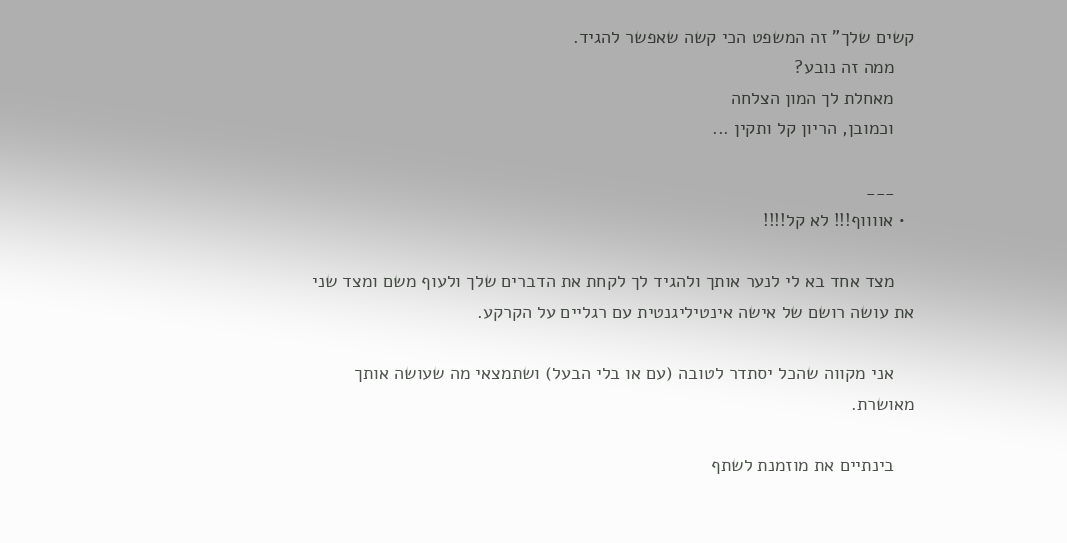קשים שלך" זה המשפט הכי קשה שאפשר להגיד.
    ממה זה נובע?
    מאחלת לך המון הצלחה
    וכמובן, הריון קל ותקין ...

    ___
  • אווווף!!! לא קל!!!!

    מצד אחד בא לי לנער אותך ולהגיד לך לקחת את הדברים שלך ולעוף משם ומצד שני את עושה רושם של אישה אינטיליגנטית עם רגליים על הקרקע.

    אני מקווה שהכל יסתדר לטובה (עם או בלי הבעל) ושתמצאי מה שעושה אותך מאושרת.

    בינתיים את מוזמנת לשתף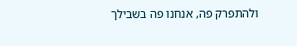ולהתפרק פה, אנחנו פה בשבילך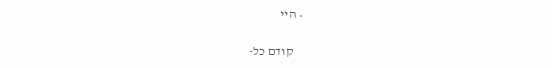• היי

    קודם כל-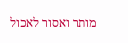מותר ואסור לאכול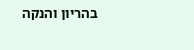בהריון והנקה